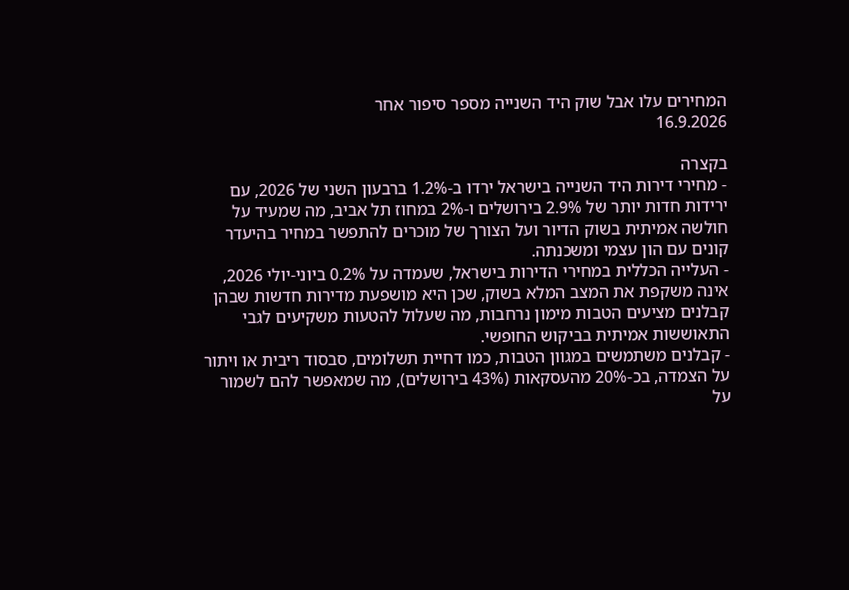המחירים עלו אבל שוק היד השנייה מספר סיפור אחר
16.9.2026

בקצרה
- מחירי דירות היד השנייה בישראל ירדו ב-1.2% ברבעון השני של 2026, עם ירידות חדות יותר של 2.9% בירושלים ו-2% במחוז תל אביב, מה שמעיד על חולשה אמיתית בשוק הדיור ועל הצורך של מוכרים להתפשר במחיר בהיעדר קונים עם הון עצמי ומשכנתה.
- העלייה הכללית במחירי הדירות בישראל, שעמדה על 0.2% ביוני-יולי 2026, אינה משקפת את המצב המלא בשוק, שכן היא מושפעת מדירות חדשות שבהן קבלנים מציעים הטבות מימון נרחבות, מה שעלול להטעות משקיעים לגבי התאוששות אמיתית בביקוש החופשי.
- קבלנים משתמשים במגוון הטבות, כמו דחיית תשלומים, סבסוד ריבית או ויתור על הצמדה, בכ-20% מהעסקאות (43% בירושלים), מה שמאפשר להם לשמור על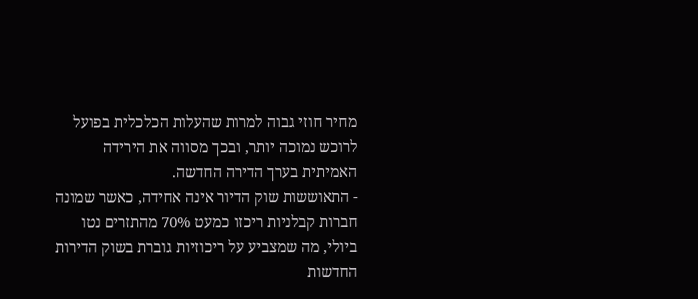מחיר חוזי גבוה למרות שהעלות הכלכלית בפועל לרוכש נמוכה יותר, ובכך מסווה את הירידה האמיתית בערך הדירה החדשה.
- התאוששות שוק הדיור אינה אחידה, כאשר שמונה חברות קבלניות ריכזו כמעט 70% מהתזרים נטו ביולי, מה שמצביע על ריכוזיות גוברת בשוק הדירות החדשות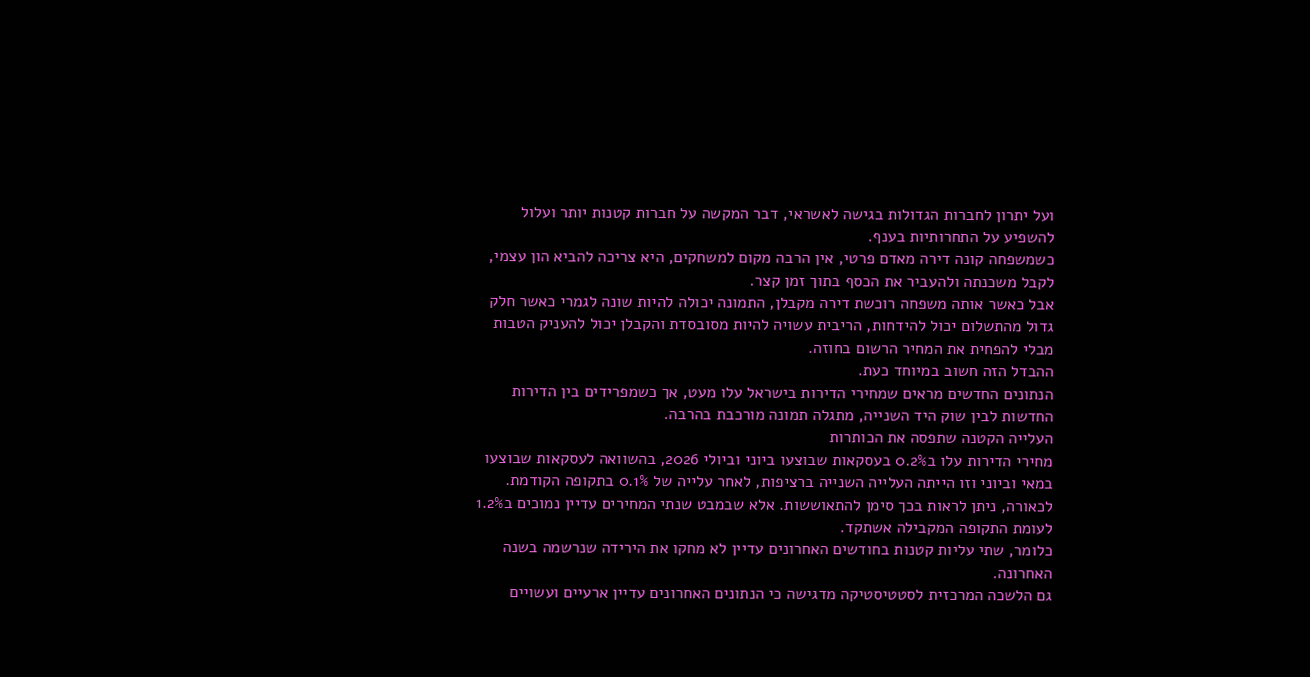ועל יתרון לחברות הגדולות בגישה לאשראי, דבר המקשה על חברות קטנות יותר ועלול להשפיע על התחרותיות בענף.
כשמשפחה קונה דירה מאדם פרטי, אין הרבה מקום למשחקים, היא צריכה להביא הון עצמי, לקבל משכנתה ולהעביר את הכסף בתוך זמן קצר.
אבל כאשר אותה משפחה רוכשת דירה מקבלן, התמונה יכולה להיות שונה לגמרי כאשר חלק גדול מהתשלום יכול להידחות, הריבית עשויה להיות מסובסדת והקבלן יכול להעניק הטבות מבלי להפחית את המחיר הרשום בחוזה.
ההבדל הזה חשוב במיוחד כעת.
הנתונים החדשים מראים שמחירי הדירות בישראל עלו מעט, אך כשמפרידים בין הדירות החדשות לבין שוק היד השנייה, מתגלה תמונה מורכבת בהרבה.
העלייה הקטנה שתפסה את הכותרות
מחירי הדירות עלו ב0.2% בעסקאות שבוצעו ביוני וביולי 2026, בהשוואה לעסקאות שבוצעו במאי וביוני וזו הייתה העלייה השנייה ברציפות, לאחר עלייה של 0.1% בתקופה הקודמת.
לכאורה, ניתן לראות בכך סימן להתאוששות. אלא שבמבט שנתי המחירים עדיין נמוכים ב1.2% לעומת התקופה המקבילה אשתקד.
כלומר, שתי עליות קטנות בחודשים האחרונים עדיין לא מחקו את הירידה שנרשמה בשנה האחרונה.
גם הלשכה המרכזית לסטטיסטיקה מדגישה כי הנתונים האחרונים עדיין ארעיים ועשויים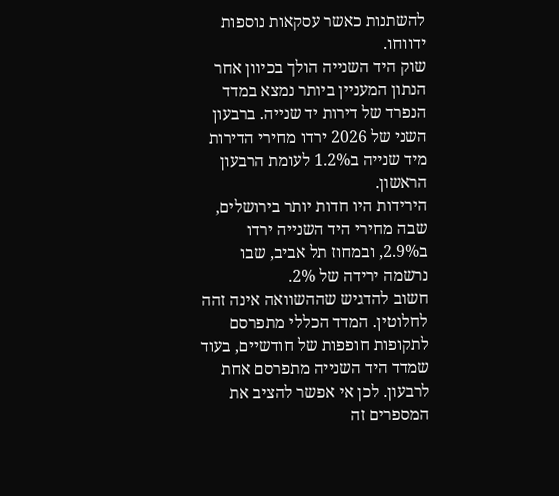להשתנות כאשר עסקאות נוספות ידווחו.
שוק היד השנייה הולך בכיוון אחר
הנתון המעניין ביותר נמצא במדד הנפרד של דירות יד שנייה. ברבעון השני של 2026 ירדו מחירי הדירות מיד שנייה ב1.2% לעומת הרבעון הראשון.
הירידות היו חדות יותר בירושלים, שבה מחירי היד השנייה ירדו ב2.9%, ובמחוז תל אביב, שבו נרשמה ירידה של 2%.
חשוב להדגיש שההשוואה אינה זהה לחלוטין. המדד הכללי מתפרסם לתקופות חופפות של חודשיים, בעוד שמדד היד השנייה מתפרסם אחת לרבעון. לכן אי אפשר להציב את המספרים זה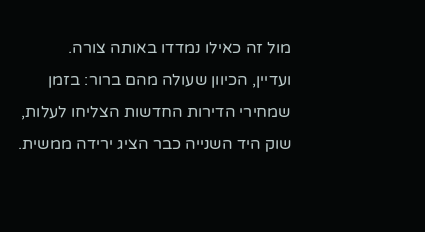מול זה כאילו נמדדו באותה צורה.
ועדיין, הכיוון שעולה מהם ברור: בזמן שמחירי הדירות החדשות הצליחו לעלות, שוק היד השנייה כבר הציג ירידה ממשית.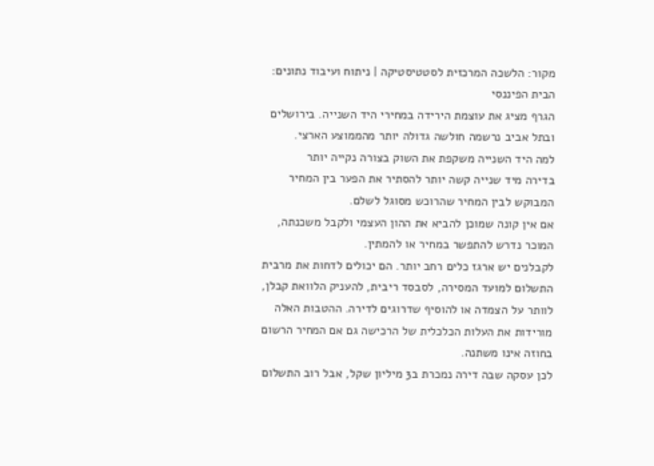מקור: הלשכה המרכזית לסטטיסטיקה | ניתוח ועיבוד נתונים: הבית הפיננסי
הגרף מציג את עוצמת הירידה במחירי היד השנייה. בירושלים ובתל אביב נרשמה חולשה גדולה יותר מהממוצע הארצי.
למה היד השנייה משקפת את השוק בצורה נקייה יותר
בדירה מיד שנייה קשה יותר להסתיר את הפער בין המחיר המבוקש לבין המחיר שהרוכש מסוגל לשלם.
אם אין קונה שמוכן להביא את ההון העצמי ולקבל משכנתה, המוכר נדרש להתפשר במחיר או להמתין.
לקבלנים יש ארגז כלים רחב יותר. הם יכולים לדחות את מרבית התשלום למועד המסירה, לסבסד ריבית, להעניק הלוואת קבלן, לוותר על הצמדה או להוסיף שדרוגים לדירה. ההטבות האלה מורידות את העלות הכלכלית של הרכישה גם אם המחיר הרשום בחוזה אינו משתנה.
לכן עסקה שבה דירה נמכרת ב3 מיליון שקל, אבל רוב התשלום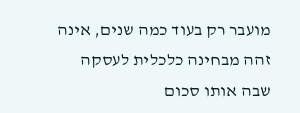מועבר רק בעוד כמה שנים, אינה זהה מבחינה כלכלית לעסקה שבה אותו סכום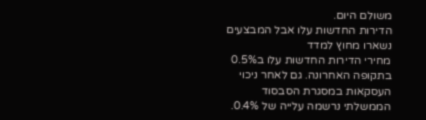משולם היום.
הדירות החדשות עלו אבל המבצעים נשארו מחוץ למדד
מחירי הדירות החדשות עלו ב0.5% בתקופה האחרונה. גם לאחר ניכוי העסקאות במסגרת הסבסוד הממשלתי נרשמה עלייה של 0.4%.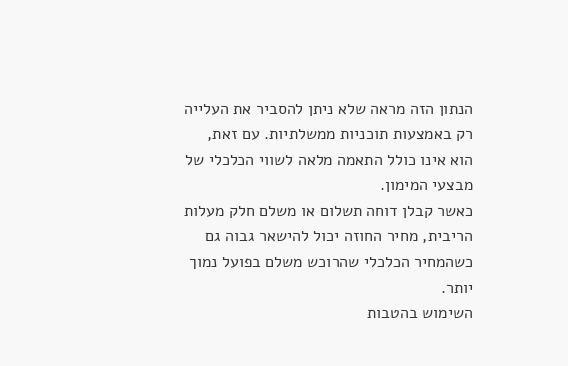הנתון הזה מראה שלא ניתן להסביר את העלייה רק באמצעות תוכניות ממשלתיות. עם זאת, הוא אינו כולל התאמה מלאה לשווי הכלכלי של מבצעי המימון.
כאשר קבלן דוחה תשלום או משלם חלק מעלות הריבית, מחיר החוזה יכול להישאר גבוה גם כשהמחיר הכלכלי שהרוכש משלם בפועל נמוך יותר.
השימוש בהטבות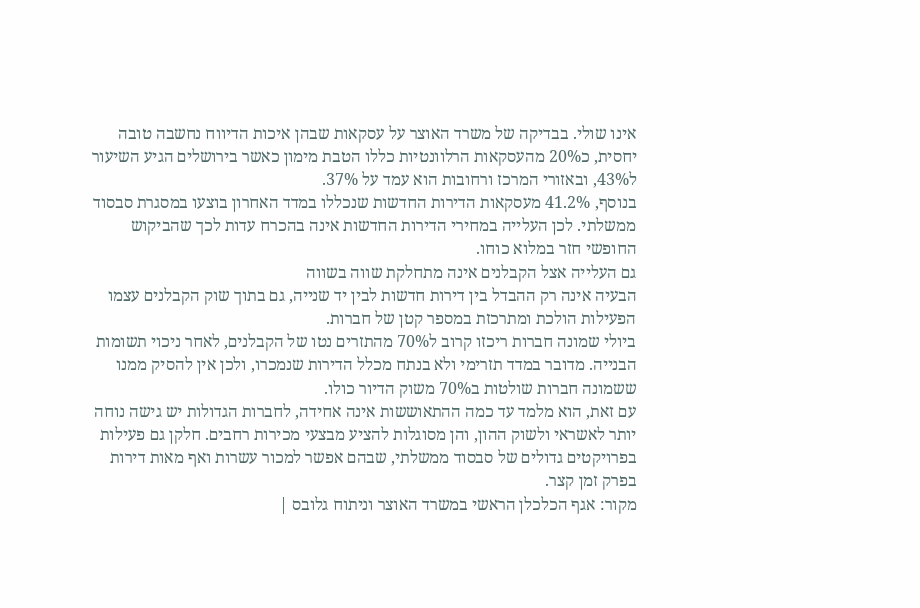אינו שולי. בבדיקה של משרד האוצר על עסקאות שבהן איכות הדיווח נחשבה טובה יחסית, כ20% מהעסקאות הרלוונטיות כללו הטבת מימון כאשר בירושלים הגיע השיעור ל43%, ובאזורי המרכז ורחובות הוא עמד על 37%.
בנוסף, 41.2% מעסקאות הדירות החדשות שנכללו במדד האחרון בוצעו במסגרת סבסוד ממשלתי. לכן העלייה במחירי הדירות החדשות אינה בהכרח עדות לכך שהביקוש החופשי חזר במלוא כוחו.
גם העלייה אצל הקבלנים אינה מתחלקת שווה בשווה
הבעיה אינה רק ההבדל בין דירות חדשות לבין יד שנייה, גם בתוך שוק הקבלנים עצמו הפעילות הולכת ומתרכזת במספר קטן של חברות.
ביולי שמונה חברות ריכזו קרוב ל70% מהתזרים נטו של הקבלנים, לאחר ניכוי תשומות הבנייה. מדובר במדד תזרימי ולא בנתח מכלל הדירות שנמכרו, ולכן אין להסיק ממנו ששמונה חברות שולטות ב70% משוק הדיור כולו.
עם זאת, הוא מלמד עד כמה ההתאוששות אינה אחידה, לחברות הגדולות יש גישה נוחה יותר לאשראי ולשוק ההון, והן מסוגלות להציע מבצעי מכירות רחבים. חלקן גם פעילות בפרויקטים גדולים של סבסוד ממשלתי, שבהם אפשר למכור עשרות ואף מאות דירות בפרק זמן קצר.
מקור: אגף הכלכלן הראשי במשרד האוצר וניתוח גלובס |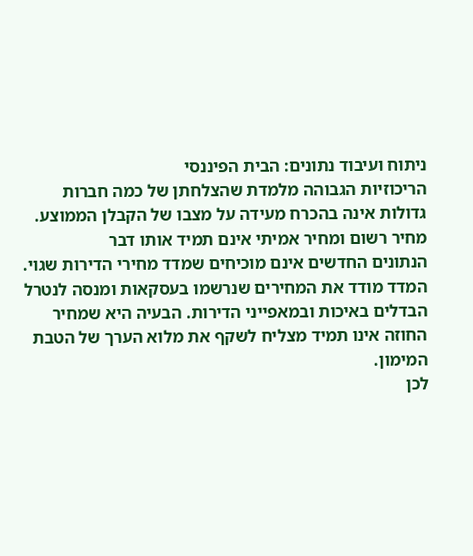ניתוח ועיבוד נתונים: הבית הפיננסי
הריכוזיות הגבוהה מלמדת שהצלחתן של כמה חברות גדולות אינה בהכרח מעידה על מצבו של הקבלן הממוצע.
מחיר רשום ומחיר אמיתי אינם תמיד אותו דבר
הנתונים החדשים אינם מוכיחים שמדד מחירי הדירות שגוי.
המדד מודד את המחירים שנרשמו בעסקאות ומנסה לנטרל הבדלים באיכות ובמאפייני הדירות. הבעיה היא שמחיר החוזה אינו תמיד מצליח לשקף את מלוא הערך של הטבת המימון.
לכן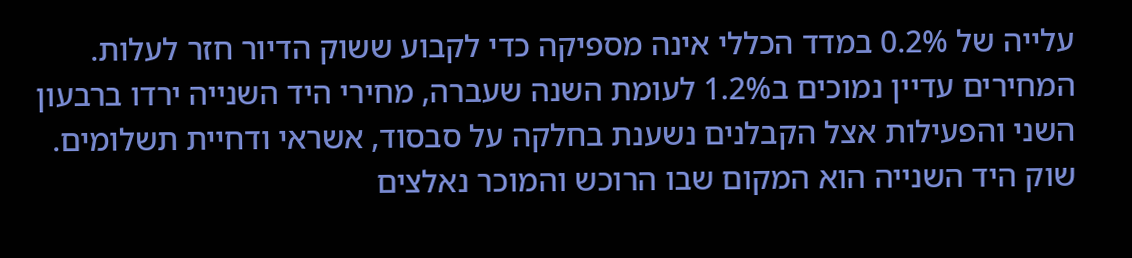עלייה של 0.2% במדד הכללי אינה מספיקה כדי לקבוע ששוק הדיור חזר לעלות.
המחירים עדיין נמוכים ב1.2% לעומת השנה שעברה, מחירי היד השנייה ירדו ברבעון השני והפעילות אצל הקבלנים נשענת בחלקה על סבסוד, אשראי ודחיית תשלומים.
שוק היד השנייה הוא המקום שבו הרוכש והמוכר נאלצים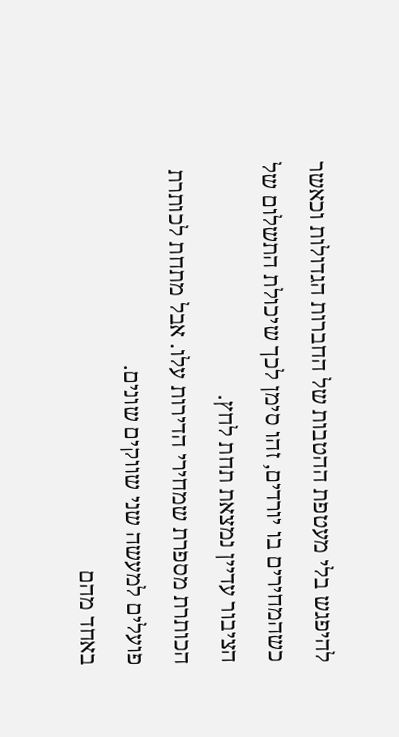להיפגש בלי מעטפת ההטבות של החברות הגדולות וכאשר כשהמחירים בו יורדים, זהו סימן לכך שיכולת התשלום של הציבור עדיין נמצאת תחת לחץ.
הכותרת מספרת שמחירי הדירות עלו. אבל מתחת לכותרת פועלים למעשה שני שווקים שונים.
באחד מהם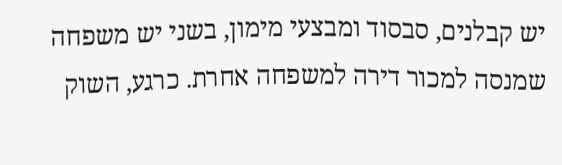יש קבלנים, סבסוד ומבצעי מימון, בשני יש משפחה שמנסה למכור דירה למשפחה אחרת. כרגע, השוק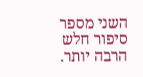השני מספר סיפור חלש הרבה יותר.